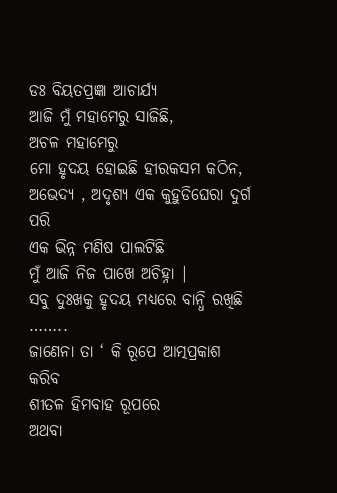ଡଃ ବିୟତପ୍ରଜ୍ଞା ଆଚାର୍ଯ୍ୟ
ଆଜି ମୁଁ ମହାମେରୁ ସାଜିଛି,
ଅଚଳ ମହାମେରୁ
ମୋ ହୃଦୟ ହୋଇଛି ହୀରକସମ କଠିନ,
ଅଭେଦ୍ୟ , ଅଦୃଶ୍ୟ ଏକ କୁହୁଡିଘେରା ଦୁର୍ଗ ପରି
ଏକ ଭିନ୍ନ ମଣିଷ ପାଲଟିଛି
ମୁଁ ଆଜି ନିଜ ପାଖେ ଅଚିହ୍ନା |
ସବୁ ଦୁଃଖକୁ ହୃଦୟ ମଧ୍ୟରେ ବାନ୍ଧି ରଖିଛି ……..
ଜାଣେନା ତା ‘ କି ରୂପେ ଆତ୍ମପ୍ରକାଶ କରିବ
ଶୀତଳ ହିମବାହ ରୂପରେ
ଅଥବା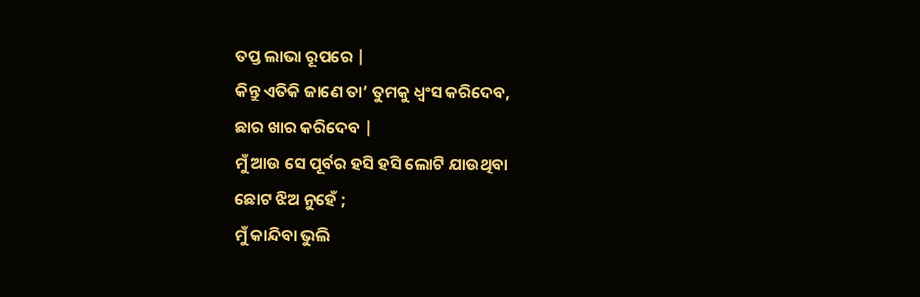ତପ୍ତ ଲାଭା ରୂପରେ |
କିନ୍ତୁ ଏତିକି ଜାଣେ ତା’ ତୁମକୁ ଧ୍ୱଂସ କରିଦେବ,
ଛାର ଖାର କରିଦେବ |
ମୁଁ ଆଉ ସେ ପୂର୍ବର ହସି ହସି ଲୋଟି ଯାଉଥିବା
ଛୋଟ ଝିଅ ନୁହେଁ ;
ମୁଁ କାନ୍ଦିବା ଭୁଲି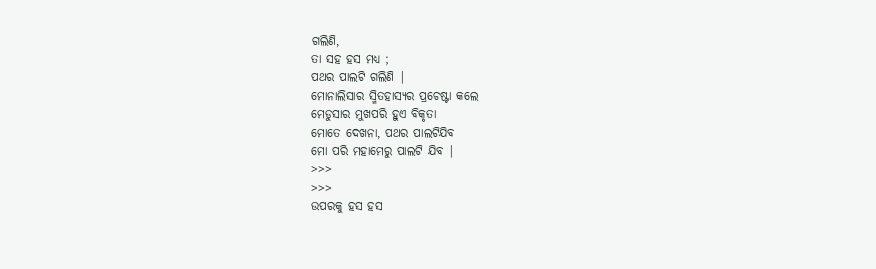ଗଲିଣି,
ତା ସହ ହସ ମଧ୍ୟ ;
ପଥର ପାଲଟି ଗଲିଣି |
ମୋନାଲିସାର ସ୍ମିତହାସ୍ୟର ପ୍ରଚେଷ୍ଟା କଲେ
ମେଡୁସାର ମୁଖପରି ହୁଏ ବିକୃତା
ମୋତେ ଦେଖନା, ପଥର ପାଲଟିଯିବ
ମୋ ପରି ମହାମେରୁ ପାଲଟି ଯିବ |
>>>
>>>
ଉପରକୁ ହସ ହସ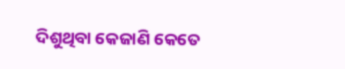ଦିଶୁଥିବା କେଜାଣି କେତେ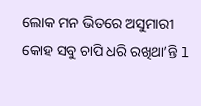ଲୋକ ମନ ଭିତରେ ଅସୁମାରୀ କୋହ ସବୁ ଚାପି ଧରି ରଖିଥା’ନ୍ତି l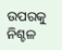ଉପରକୁ ନିଶ୍ଚଳ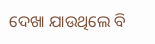ଦେଖା ଯାଉଥିଲେ ବି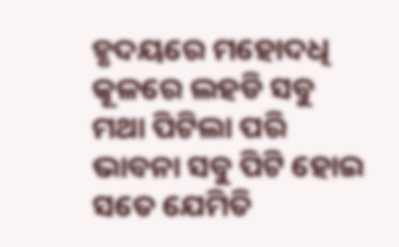ହୃଦୟରେ ମହୋଦଧି କୂଳରେ ଲହଡି ସବୁ ମଥା ପିଟିଲା ପରି ଭାବନା ସବୁ ପିଟି ହୋଇ ସତେ ଯେମିତି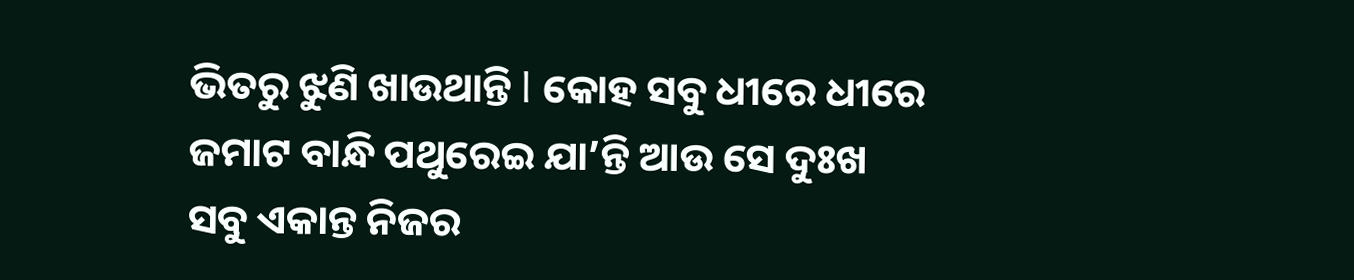ଭିତରୁ ଝୁଣି ଖାଉଥାନ୍ତି l କୋହ ସବୁ ଧୀରେ ଧୀରେ ଜମାଟ ବାନ୍ଧି ପଥୁରେଇ ଯା’ନ୍ତି ଆଉ ସେ ଦୁଃଖ ସବୁ ଏକାନ୍ତ ନିଜର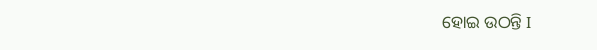ହୋଇ ଉଠନ୍ତି I